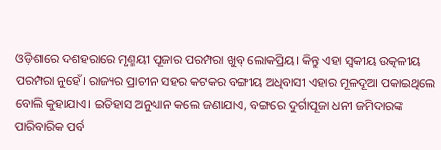ଓଡ଼ିଶାରେ ଦଶହରାରେ ମୃଣ୍ମୟୀ ପୂଜାର ପରମ୍ପରା ଖୁବ୍ ଲୋକପ୍ରିୟ। କିନ୍ତୁ ଏହା ସ୍ବକୀୟ ଉତ୍କଳୀୟ ପରମ୍ପରା ନୁହେଁ। ରାଜ୍ୟର ପ୍ରାଚୀନ ସହର କଟକର ବଙ୍ଗୀୟ ଅଧିବାସୀ ଏହାର ମୂଳଦୂଆ ପକାଇଥିଲେ ବୋଲି କୁହାଯାଏ। ଇତିହାସ ଅନୁଧ୍ୟାନ କଲେ ଜଣାଯାଏ, ବଙ୍ଗରେ ଦୁର୍ଗାପୂଜା ଧନୀ ଜମିଦାରଙ୍କ ପାରିବାରିକ ପର୍ବ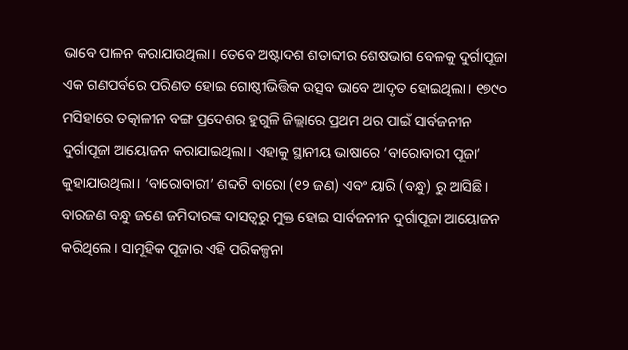ଭାବେ ପାଳନ କରାଯାଉଥିଲା। ତେବେ ଅଷ୍ଟାଦଶ ଶତାବ୍ଦୀର ଶେଷଭାଗ ବେଳକୁ ଦୁର୍ଗାପୂଜା ଏକ ଗଣପର୍ବରେ ପରିଣତ ହୋଇ ଗୋଷ୍ଠୀଭିତ୍ତିକ ଉତ୍ସବ ଭାବେ ଆଦୃତ ହୋଇଥିଲା। ୧୭୯୦ ମସିହାରେ ତତ୍କାଳୀନ ବଙ୍ଗ ପ୍ରଦେଶର ହୁଗୁଳି ଜିଲ୍ଲାରେ ପ୍ରଥମ ଥର ପାଇଁ ସାର୍ବଜନୀନ ଦୁର୍ଗାପୂଜା ଆୟୋଜନ କରାଯାଇଥିଲା। ଏହାକୁ ସ୍ଥାନୀୟ ଭାଷାରେ ‘ବାରୋବାରୀ ପୂଜା’ କୁହାଯାଉଥିଲା। ‘ବାରୋବାରୀ’ ଶବ୍ଦଟି ବାରୋ (୧୨ ଜଣ) ଏବଂ ୟାରି (ବନ୍ଧୁ) ରୁ ଆସିଛି। ବାରଜଣ ବନ୍ଧୁ ଜଣେ ଜମିଦାରଙ୍କ ଦାସତ୍ବରୁ ମୁକ୍ତ ହୋଇ ସାର୍ବଜନୀନ ଦୁର୍ଗାପୂଜା ଆୟୋଜନ କରିଥିଲେ। ସାମୂହିକ ପୂଜାର ଏହି ପରିକଳ୍ପନା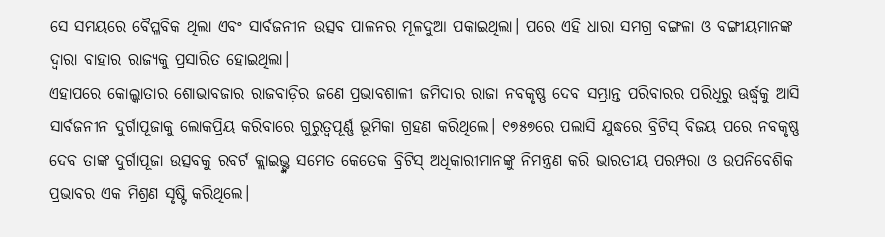ସେ ସମୟରେ ବୈପ୍ଳବିକ ଥିଲା ଏବଂ ସାର୍ବଜନୀନ ଉତ୍ସବ ପାଳନର ମୂଳଦୁଆ ପକାଇଥିଲା। ପରେ ଏହି ଧାରା ସମଗ୍ର ବଙ୍ଗଳା ଓ ବଙ୍ଗୀୟମାନଙ୍କ ଦ୍ବାରା ବାହାର ରାଜ୍ୟକୁ ପ୍ରସାରିତ ହୋଇଥିଲା।
ଏହାପରେ କୋଲ୍କାତାର ଶୋଭାବଜାର ରାଜବାଡ଼ିର ଜଣେ ପ୍ରଭାବଶାଳୀ ଜମିଦାର ରାଜା ନବକୃଷ୍ଣ ଦେବ ସମ୍ଭ୍ରାନ୍ତ ପରିବାରର ପରିଧିରୁ ଊର୍ଦ୍ଧ୍ୱକୁ ଆସି ସାର୍ବଜନୀନ ଦୁର୍ଗାପୂଜାକୁ ଲୋକପ୍ରିୟ କରିବାରେ ଗୁରୁତ୍ୱପୂର୍ଣ୍ଣ ଭୂମିକା ଗ୍ରହଣ କରିଥିଲେ। ୧୭୫୭ରେ ପଲାସି ଯୁଦ୍ଧରେ ବ୍ରିଟିସ୍ ବିଜୟ ପରେ ନବକୃଷ୍ଣ ଦେବ ତାଙ୍କ ଦୁର୍ଗାପୂଜା ଉତ୍ସବକୁ ରବର୍ଟ କ୍ଲାଇଭ୍ଙ୍କ ସମେତ କେତେକ ବ୍ରିଟିସ୍ ଅଧିକାରୀମାନଙ୍କୁ ନିମନ୍ତ୍ରଣ କରି ଭାରତୀୟ ପରମ୍ପରା ଓ ଉପନିବେଶିକ ପ୍ରଭାବର ଏକ ମିଶ୍ରଣ ସୃଷ୍ଟି କରିଥିଲେ।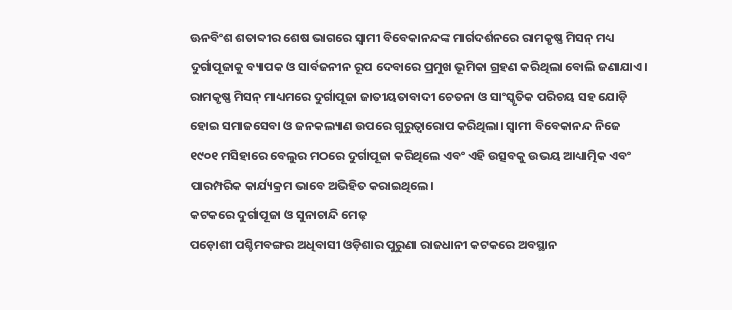ଊନବିଂଶ ଶତାବ୍ଦୀର ଶେଷ ଭାଗରେ ସ୍ୱାମୀ ବିବେକାନନ୍ଦଙ୍କ ମାର୍ଗଦର୍ଶନରେ ରାମକୃଷ୍ଣ ମିସନ୍ ମଧ୍ୟ ଦୁର୍ଗାପୂଜାକୁ ବ୍ୟାପକ ଓ ସାର୍ବଜନୀନ ରୂପ ଦେବାରେ ପ୍ରମୁଖ ଭୂମିକା ଗ୍ରହଣ କରିଥିଲା ବୋଲି ଜଣାଯାଏ। ରାମକୃଷ୍ଣ ମିସନ୍ ମାଧ୍ୟମରେ ଦୁର୍ଗାପୂଜା ଜାତୀୟତାବାଦୀ ଚେତନା ଓ ସାଂସ୍କୃତିକ ପରିଚୟ ସହ ଯୋଡ଼ି ହୋଇ ସମାଜସେବା ଓ ଜନକଲ୍ୟାଣ ଉପରେ ଗୁରୁତ୍ୱାରୋପ କରିଥିଲା। ସ୍ୱାମୀ ବିବେକାନନ୍ଦ ନିଜେ ୧୯୦୧ ମସିହାରେ ବେଲୁର ମଠରେ ଦୁର୍ଗାପୂଜା କରିଥିଲେ ଏବଂ ଏହି ଉତ୍ସବକୁ ଉଭୟ ଆଧ୍ୟାତ୍ମିକ ଏବଂ ପାରମ୍ପରିକ କାର୍ଯ୍ୟକ୍ରମ ଭାବେ ଅଭିହିତ କରାଇଥିଲେ।
କଟକରେ ଦୁର୍ଗାପୂଜା ଓ ସୁନାଚାନ୍ଦି ମେଢ଼
ପଡ଼ୋଶୀ ପଶ୍ଚିମବଙ୍ଗର ଅଧିବାସୀ ଓଡ଼ିଶାର ପୁରୁଣା ରାଜଧାନୀ କଟକରେ ଅବସ୍ଥାନ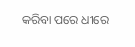କରିବା ପରେ ଧୀରେ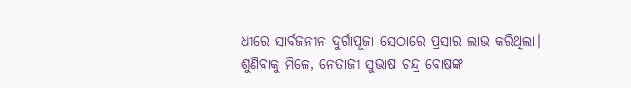ଧୀରେ ସାର୍ବଜନୀନ ଦୁର୍ଗାପୂଜା ସେଠାରେ ପ୍ରସାର ଲାଭ କରିଥିଲା। ଶୁଣିବାକୁ ମିଳେ, ନେତାଜୀ ସୁଭାଷ ଚନ୍ଦ୍ର ବୋଷଙ୍କ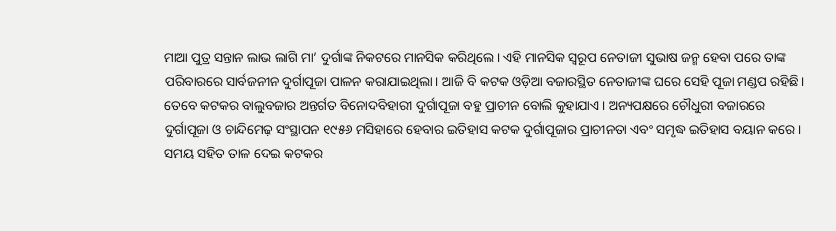ମାଆ ପୁତ୍ର ସନ୍ତାନ ଲାଭ ଲାଗି ମା’ ଦୁର୍ଗାଙ୍କ ନିକଟରେ ମାନସିକ କରିଥିଲେ। ଏହି ମାନସିକ ସ୍ୱରୂପ ନେତାଜୀ ସୁଭାଷ ଜନ୍ମ ହେବା ପରେ ତାଙ୍କ ପରିବାରରେ ସାର୍ବଜନୀନ ଦୁର୍ଗାପୂଜା ପାଳନ କରାଯାଇଥିଲା। ଆଜି ବି କଟକ ଓଡ଼ିଆ ବଜାରସ୍ଥିତ ନେତାଜୀଙ୍କ ଘରେ ସେହି ପୂଜା ମଣ୍ଡପ ରହିଛି। ତେବେ କଟକର ବାଲୁବଜାର ଅନ୍ତର୍ଗତ ବିନୋଦବିହାରୀ ଦୁର୍ଗାପୂଜା ବହୁ ପ୍ରାଚୀନ ବୋଲି କୁହାଯାଏ। ଅନ୍ୟପକ୍ଷରେ ଚୌଧୁରୀ ବଜାରରେ ଦୁର୍ଗାପୂଜା ଓ ଚାନ୍ଦିମେଢ଼ ସଂସ୍ଥାପନ ୧୯୫୬ ମସିହାରେ ହେବାର ଇତିହାସ କଟକ ଦୁର୍ଗାପୂଜାର ପ୍ରାଚୀନତା ଏବଂ ସମୃଦ୍ଧ ଇତିହାସ ବୟାନ କରେ।
ସମୟ ସହିତ ତାଳ ଦେଇ କଟକର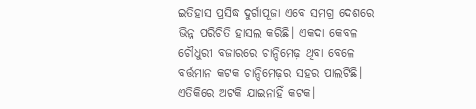ଇତିହାସ ପ୍ରସିଦ୍ଧ ଦୁର୍ଗାପୂଜା ଏବେ ସମଗ୍ର ଦେଶରେ ଭିନ୍ନ ପରିଚିତି ହାସଲ କରିଛି। ଏକଦା କେବଳ ଚୌଧୁରୀ ବଜାରରେ ଚାନ୍ଦିମେଢ଼ ଥିବା ବେଳେ ବର୍ତ୍ତମାନ କଟକ ଚାନ୍ଦିମେଢ଼ର ସହର ପାଲଟିଛି। ଏତିକିରେ ଅଟକି ଯାଇନାହିଁ କଟକ।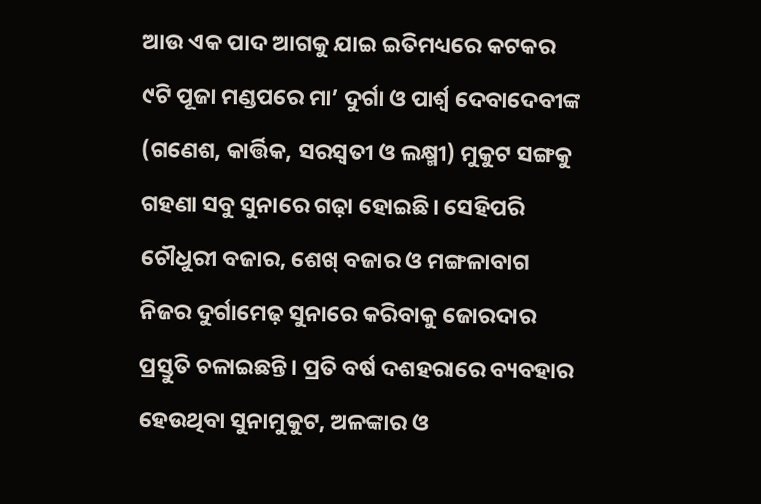ଆଉ ଏକ ପାଦ ଆଗକୁ ଯାଇ ଇତିମଧ୍ୟରେ କଟକର ୯ଟି ପୂଜା ମଣ୍ଡପରେ ମା’ ଦୁର୍ଗା ଓ ପାର୍ଶ୍ବ ଦେବାଦେବୀଙ୍କ (ଗଣେଶ, କାର୍ତ୍ତିକ, ସରସ୍ବତୀ ଓ ଲକ୍ଷ୍ମୀ) ମୁକୁଟ ସଙ୍ଗକୁ ଗହଣା ସବୁ ସୁନାରେ ଗଢ଼ା ହୋଇଛି। ସେହିପରି ଚୌଧୁରୀ ବଜାର, ଶେଖ୍ ବଜାର ଓ ମଙ୍ଗଳାବାଗ ନିଜର ଦୁର୍ଗାମେଢ଼ ସୁନାରେ କରିବାକୁ ଜୋରଦାର ପ୍ରସ୍ତୁତି ଚଳାଇଛନ୍ତି। ପ୍ରତି ବର୍ଷ ଦଶହରାରେ ବ୍ୟବହାର ହେଉଥିବା ସୁନାମୁକୁଟ, ଅଳଙ୍କାର ଓ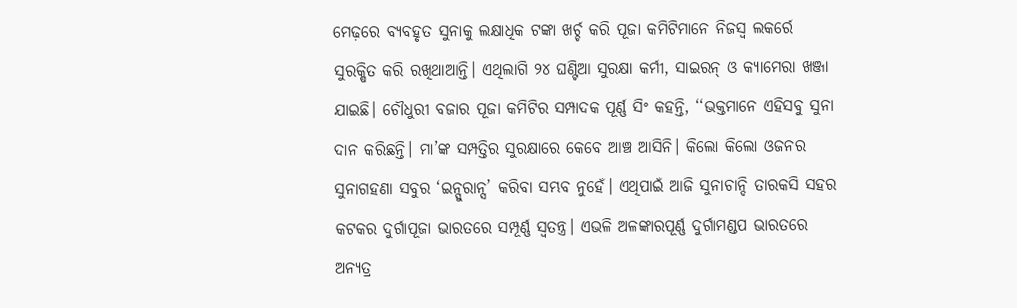ମେଢ଼ରେ ବ୍ୟବହୃତ ସୁନାକୁ ଲକ୍ଷାଧିକ ଟଙ୍କା ଖର୍ଚ୍ଚ କରି ପୂଜା କମିଟିମାନେ ନିଜସ୍ୱ ଲକର୍ରେ ସୁରକ୍ଷିତ କରି ରଖିଥାଆନ୍ତି। ଏଥିଲାଗି ୨୪ ଘଣ୍ଟିଆ ସୁରକ୍ଷା କର୍ମୀ, ସାଇରନ୍ ଓ କ୍ୟାମେରା ଖଞ୍ଜା ଯାଇଛି। ଚୌଧୁରୀ ବଜାର ପୂଜା କମିଟିର ସମ୍ପାଦକ ପୂର୍ଣ୍ଣ ସିଂ କହନ୍ତି, ‘‘ଭକ୍ତମାନେ ଏହିସବୁ ସୁନା ଦାନ କରିଛନ୍ତି। ମା’ଙ୍କ ସମ୍ପତ୍ତିର ସୁରକ୍ଷାରେ କେବେ ଆଞ୍ଚ ଆସିନି। କିଲୋ କିଲୋ ଓଜନର ସୁନାଗହଣା ସବୁର ‘ଇନ୍ସୁରାନ୍ସ’ କରିବା ସମ୍ଭବ ନୁହେଁ। ଏଥିପାଇଁ ଆଜି ସୁନାଚାନ୍ଦି ତାରକସି ସହର କଟକର ଦୁର୍ଗାପୂଜା ଭାରତରେ ସମ୍ପୂର୍ଣ୍ଣ ସ୍ୱତନ୍ତ୍ର। ଏଭଳି ଅଳଙ୍କାରପୂର୍ଣ୍ଣ ଦୁର୍ଗାମଣ୍ଡପ ଭାରତରେ ଅନ୍ୟତ୍ର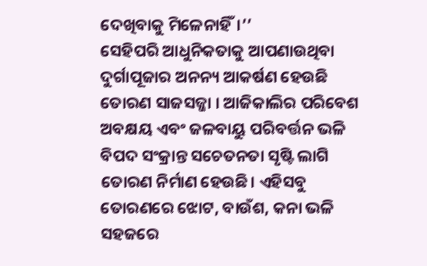ଦେଖିବାକୁ ମିଳେନାହିଁ।’’
ସେହିପରି ଆଧୁନିକତାକୁ ଆପଣାଉଥିବା ଦୁର୍ଗାପୂଜାର ଅନନ୍ୟ ଆକର୍ଷଣ ହେଉଛି ତୋରଣ ସାଜସଜ୍ଜା । ଆଜିକାଲିର ପରିବେଶ ଅବକ୍ଷୟ ଏବଂ ଜଳବାୟୁ ପରିବର୍ତ୍ତନ ଭଳି ବିପଦ ସଂକ୍ରାନ୍ତ ସଚେତନତା ସୃଷ୍ଟି ଲାଗି ତୋରଣ ନିର୍ମାଣ ହେଉଛି। ଏହିସବୁ ତୋରଣରେ ଝୋଟ, ବାଉଁଶ, କନା ଭଳି ସହଜରେ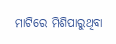ମାଟିରେ ମିଶିପାରୁଥିବା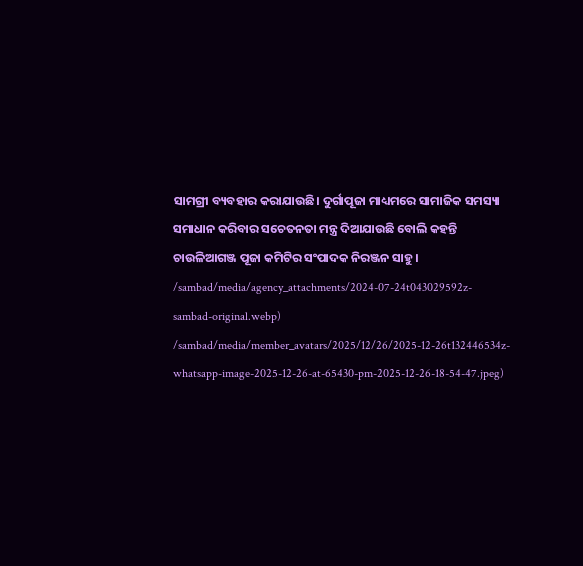ସାମଗ୍ରୀ ବ୍ୟବହାର କରାଯାଉଛି। ଦୁର୍ଗାପୂଜା ମାଧ୍ୟମରେ ସାମାଜିକ ସମସ୍ୟା ସମାଧାନ କରିବାର ସଚେତନତା ମନ୍ତ୍ର ଦିଆଯାଉଛି ବୋଲି କହନ୍ତି ଚାଉଳିଆଗଞ୍ଜ ପୂଜା କମିଟିର ସଂପାଦକ ନିରଞ୍ଜନ ସାହୁ।
/sambad/media/agency_attachments/2024-07-24t043029592z-sambad-original.webp)
/sambad/media/member_avatars/2025/12/26/2025-12-26t132446534z-whatsapp-image-2025-12-26-at-65430-pm-2025-12-26-18-54-47.jpeg)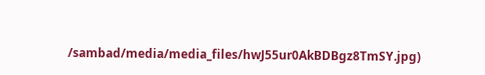/sambad/media/media_files/hwJ55ur0AkBDBgz8TmSY.jpg)